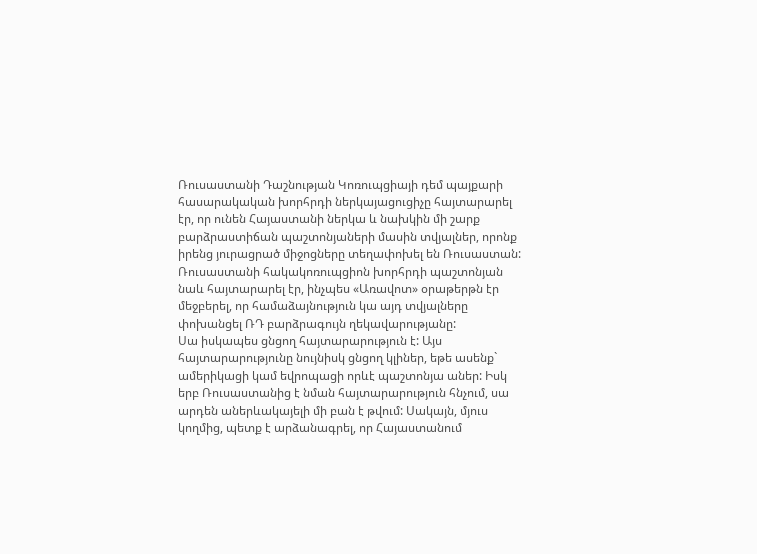Ռուսաստանի Դաշնության Կոռուպցիայի դեմ պայքարի հասարակական խորհրդի ներկայացուցիչը հայտարարել էր, որ ունեն Հայաստանի ներկա և նախկին մի շարք բարձրաստիճան պաշտոնյաների մասին տվյալներ, որոնք իրենց յուրացրած միջոցները տեղափոխել են Ռուսաստան: Ռուսաստանի հակակոռուպցիոն խորհրդի պաշտոնյան նաև հայտարարել էր, ինչպես «Առավոտ» օրաթերթն էր մեջբերել, որ համաձայնություն կա այդ տվյալները փոխանցել ՌԴ բարձրագույն ղեկավարությանը:
Սա իսկապես ցնցող հայտարարություն է: Այս հայտարարությունը նույնիսկ ցնցող կլիներ, եթե ասենք` ամերիկացի կամ եվրոպացի որևէ պաշտոնյա աներ: Իսկ երբ Ռուսաստանից է նման հայտարարություն հնչում, սա արդեն աներևակայելի մի բան է թվում: Սակայն, մյուս կողմից, պետք է արձանագրել, որ Հայաստանում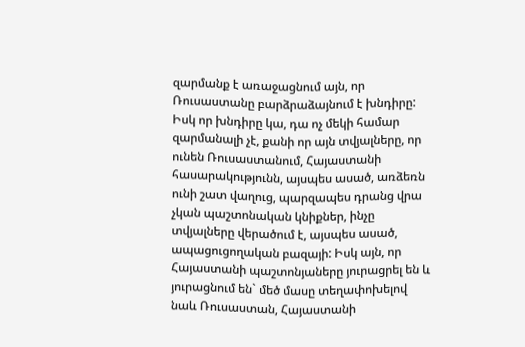զարմանք է առաջացնում այն, որ Ռուսաստանը բարձրաձայնում է խնդիրը: Իսկ որ խնդիրը կա, դա ոչ մեկի համար զարմանալի չէ, քանի որ այն տվյալները, որ ունեն Ռուսաստանում, Հայաստանի հասարակությունն, այսպես ասած, առձեռն ունի շատ վաղուց, պարզապես դրանց վրա չկան պաշտոնական կնիքներ, ինչը տվյալները վերածում է, այսպես ասած, ապացուցողական բազայի: Իսկ այն, որ Հայաստանի պաշտոնյաները յուրացրել են և յուրացնում են` մեծ մասը տեղափոխելով նաև Ռուսաստան, Հայաստանի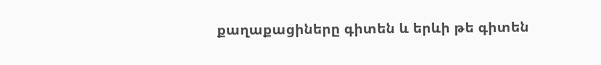քաղաքացիները գիտեն և երևի թե գիտեն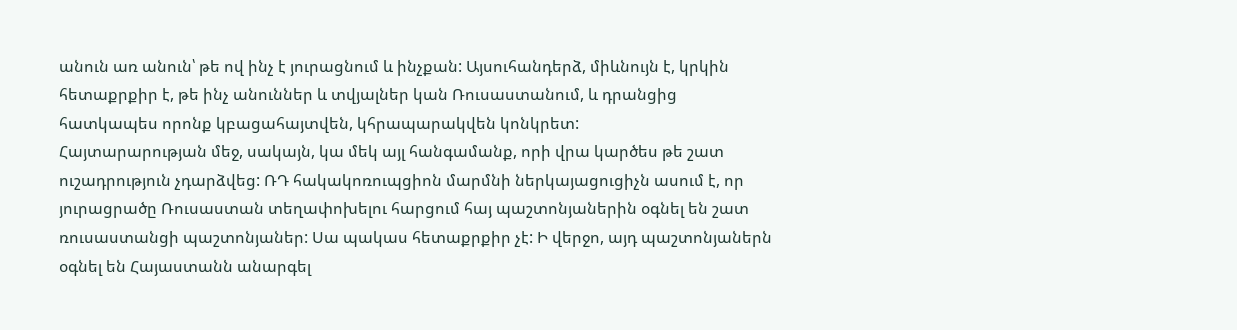անուն առ անուն՝ թե ով ինչ է յուրացնում և ինչքան: Այսուհանդերձ, միևնույն է, կրկին հետաքրքիր է, թե ինչ անուններ և տվյալներ կան Ռուսաստանում, և դրանցից հատկապես որոնք կբացահայտվեն, կհրապարակվեն կոնկրետ:
Հայտարարության մեջ, սակայն, կա մեկ այլ հանգամանք, որի վրա կարծես թե շատ ուշադրություն չդարձվեց: ՌԴ հակակոռուպցիոն մարմնի ներկայացուցիչն ասում է, որ յուրացրածը Ռուսաստան տեղափոխելու հարցում հայ պաշտոնյաներին օգնել են շատ ռուսաստանցի պաշտոնյաներ: Սա պակաս հետաքրքիր չէ: Ի վերջո, այդ պաշտոնյաներն օգնել են Հայաստանն անարգել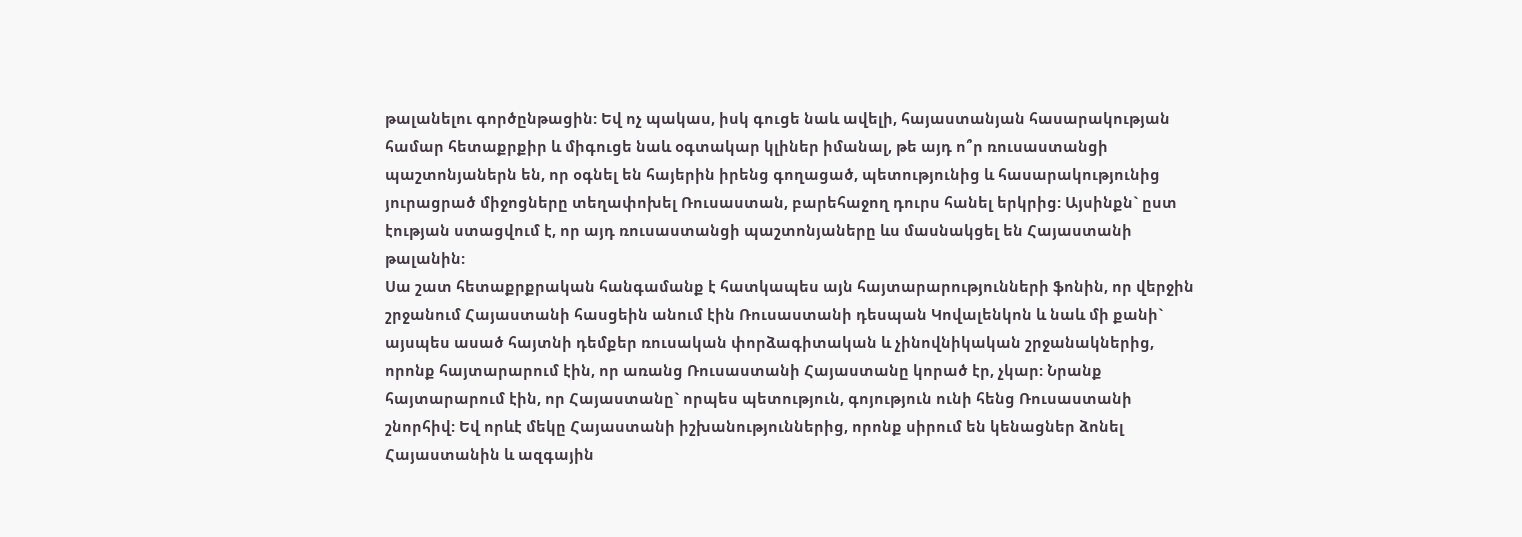թալանելու գործընթացին: Եվ ոչ պակաս, իսկ գուցե նաև ավելի, հայաստանյան հասարակության համար հետաքրքիր և միգուցե նաև օգտակար կլիներ իմանալ, թե այդ ո՞ր ռուսաստանցի պաշտոնյաներն են, որ օգնել են հայերին իրենց գողացած, պետությունից և հասարակությունից յուրացրած միջոցները տեղափոխել Ռուսաստան, բարեհաջող դուրս հանել երկրից: Այսինքն` ըստ էության ստացվում է, որ այդ ռուսաստանցի պաշտոնյաները ևս մասնակցել են Հայաստանի թալանին:
Սա շատ հետաքրքրական հանգամանք է հատկապես այն հայտարարությունների ֆոնին, որ վերջին շրջանում Հայաստանի հասցեին անում էին Ռուսաստանի դեսպան Կովալենկոն և նաև մի քանի` այսպես ասած հայտնի դեմքեր ռուսական փորձագիտական և չինովնիկական շրջանակներից, որոնք հայտարարում էին, որ առանց Ռուսաստանի Հայաստանը կորած էր, չկար: Նրանք հայտարարում էին, որ Հայաստանը` որպես պետություն, գոյություն ունի հենց Ռուսաստանի շնորհիվ: Եվ որևէ մեկը Հայաստանի իշխանություններից, որոնք սիրում են կենացներ ձոնել Հայաստանին և ազգային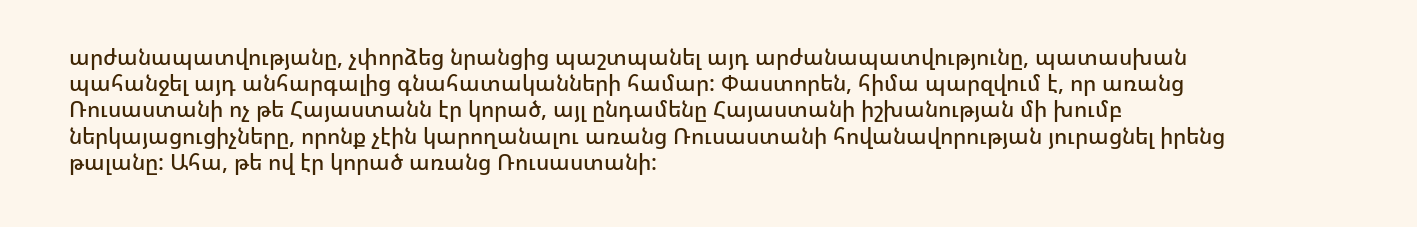արժանապատվությանը, չփորձեց նրանցից պաշտպանել այդ արժանապատվությունը, պատասխան պահանջել այդ անհարգալից գնահատականների համար: Փաստորեն, հիմա պարզվում է, որ առանց Ռուսաստանի ոչ թե Հայաստանն էր կորած, այլ ընդամենը Հայաստանի իշխանության մի խումբ ներկայացուցիչները, որոնք չէին կարողանալու առանց Ռուսաստանի հովանավորության յուրացնել իրենց թալանը: Ահա, թե ով էր կորած առանց Ռուսաստանի: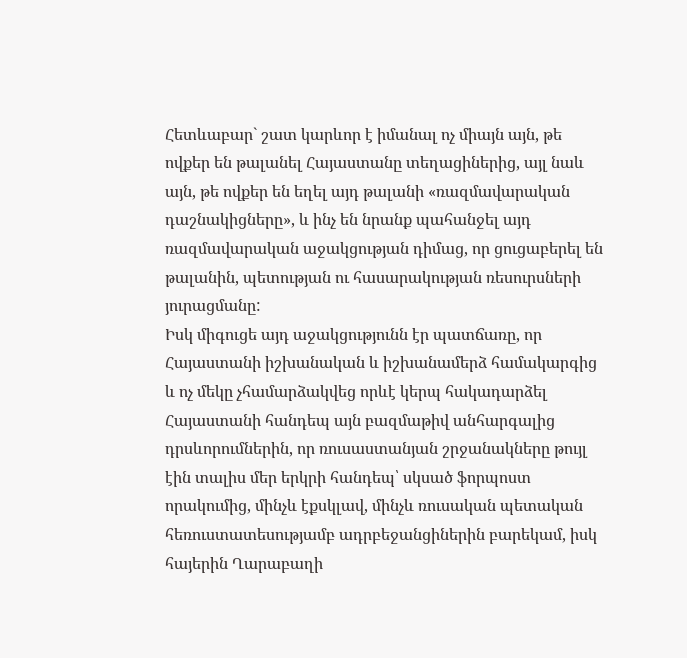Հետևաբար` շատ կարևոր է իմանալ ոչ միայն այն, թե ովքեր են թալանել Հայաստանը տեղացիներից, այլ նաև այն, թե ովքեր են եղել այդ թալանի «ռազմավարական դաշնակիցները», և ինչ են նրանք պահանջել այդ ռազմավարական աջակցության դիմաց, որ ցուցաբերել են թալանին, պետության ու հասարակության ռեսուրսների յուրացմանը:
Իսկ միգուցե այդ աջակցությունն էր պատճառը, որ Հայաստանի իշխանական և իշխանամերձ համակարգից և ոչ մեկը չհամարձակվեց որևէ կերպ հակադարձել Հայաստանի հանդեպ այն բազմաթիվ անհարգալից դրսևորումներին, որ ռուսաստանյան շրջանակները թույլ էին տալիս մեր երկրի հանդեպ՝ սկսած ֆորպոստ որակումից, մինչև էքսկլավ, մինչև ռուսական պետական հեռուստատեսությամբ ադրբեջանցիներին բարեկամ, իսկ հայերին Ղարաբաղի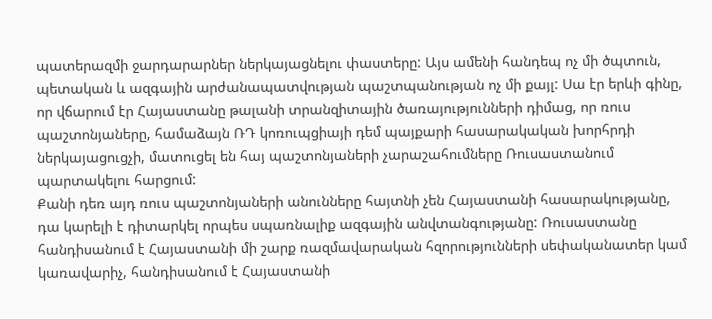պատերազմի ջարդարարներ ներկայացնելու փաստերը: Այս ամենի հանդեպ ոչ մի ծպտուն, պետական և ազգային արժանապատվության պաշտպանության ոչ մի քայլ: Սա էր երևի գինը, որ վճարում էր Հայաստանը թալանի տրանզիտային ծառայությունների դիմաց, որ ռուս պաշտոնյաները, համաձայն ՌԴ կոռուպցիայի դեմ պայքարի հասարակական խորհրդի ներկայացուցչի, մատուցել են հայ պաշտոնյաների չարաշահումները Ռուսաստանում պարտակելու հարցում:
Քանի դեռ այդ ռուս պաշտոնյաների անունները հայտնի չեն Հայաստանի հասարակությանը, դա կարելի է դիտարկել որպես սպառնալիք ազգային անվտանգությանը: Ռուսաստանը հանդիսանում է Հայաստանի մի շարք ռազմավարական հզորությունների սեփականատեր կամ կառավարիչ, հանդիսանում է Հայաստանի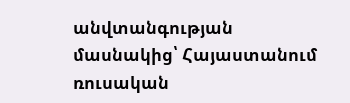անվտանգության մասնակից՝ Հայաստանում ռուսական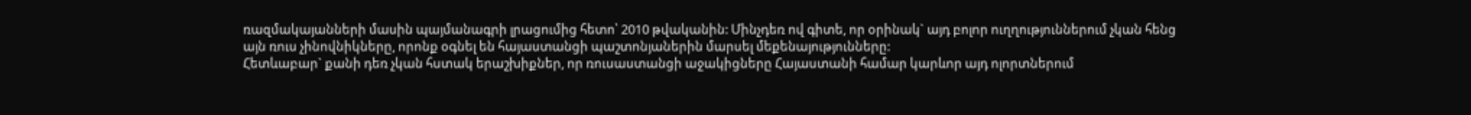ռազմակայանների մասին պայմանագրի լրացումից հետո՝ 2010 թվականին: Մինչդեռ ով գիտե, որ օրինակ` այդ բոլոր ուղղություններում չկան հենց այն ռուս չինովնիկները, որոնք օգնել են հայաստանցի պաշտոնյաներին մարսել մեքենայությունները:
Հետևաբար` քանի դեռ չկան հստակ երաշխիքներ, որ ռուսաստանցի աջակիցները Հայաստանի համար կարևոր այդ ոլորտներում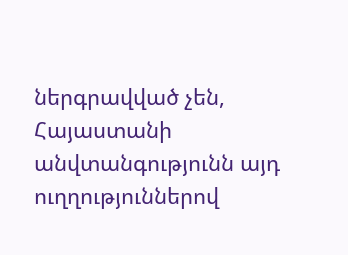ներգրավված չեն, Հայաստանի անվտանգությունն այդ ուղղություններով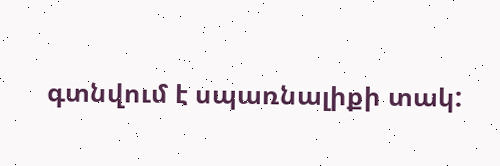գտնվում է սպառնալիքի տակ: